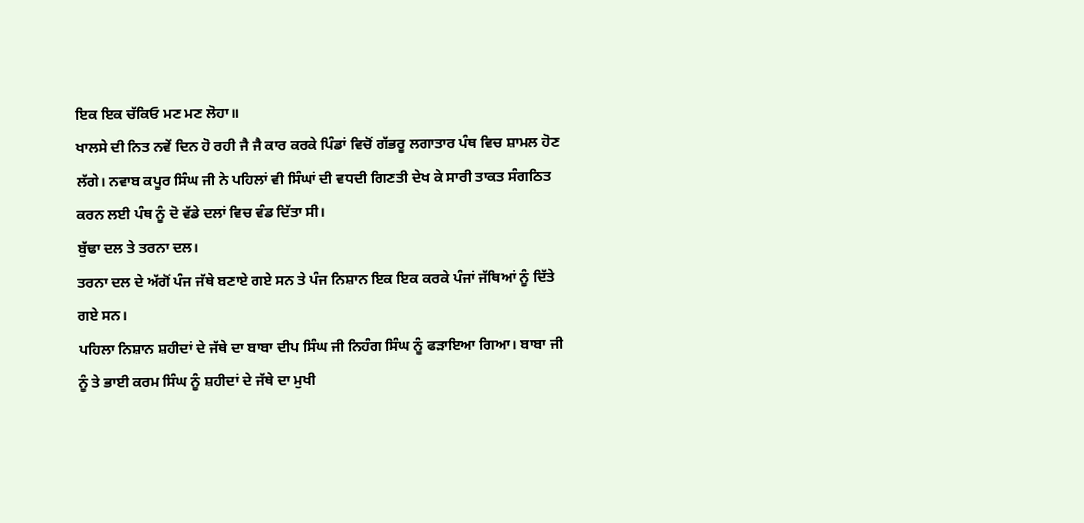ਇਕ ਇਕ ਚੱਕਿਓ ਮਣ ਮਣ ਲੋਹਾ॥
ਖਾਲਸੇ ਦੀ ਨਿਤ ਨਵੇਂ ਦਿਨ ਹੋ ਰਹੀ ਜੈ ਜੈ ਕਾਰ ਕਰਕੇ ਪਿੰਡਾਂ ਵਿਚੋਂ ਗੱਭਰੂ ਲਗਾਤਾਰ ਪੰਥ ਵਿਚ ਸ਼ਾਮਲ ਹੋਣ ਲੱਗੇ। ਨਵਾਬ ਕਪੂਰ ਸਿੰਘ ਜੀ ਨੇ ਪਹਿਲਾਂ ਵੀ ਸਿੰਘਾਂ ਦੀ ਵਧਦੀ ਗਿਣਤੀ ਦੇਖ ਕੇ ਸਾਰੀ ਤਾਕਤ ਸੰਗਠਿਤ ਕਰਨ ਲਈ ਪੰਥ ਨੂੰ ਦੋ ਵੱਡੇ ਦਲਾਂ ਵਿਚ ਵੰਡ ਦਿੱਤਾ ਸੀ।
ਬੁੱਢਾ ਦਲ ਤੇ ਤਰਨਾ ਦਲ।
ਤਰਨਾ ਦਲ ਦੇ ਅੱਗੋਂ ਪੰਜ ਜੱਥੇ ਬਣਾਏ ਗਏ ਸਨ ਤੇ ਪੰਜ ਨਿਸ਼ਾਨ ਇਕ ਇਕ ਕਰਕੇ ਪੰਜਾਂ ਜੱਥਿਆਂ ਨੂੰ ਦਿੱਤੇ ਗਏ ਸਨ।
ਪਹਿਲਾ ਨਿਸ਼ਾਨ ਸ਼ਹੀਦਾਂ ਦੇ ਜੱਥੇ ਦਾ ਬਾਬਾ ਦੀਪ ਸਿੰਘ ਜੀ ਨਿਹੰਗ ਸਿੰਘ ਨੂੰ ਫੜਾਇਆ ਗਿਆ। ਬਾਬਾ ਜੀ ਨੂੰ ਤੇ ਭਾਈ ਕਰਮ ਸਿੰਘ ਨੂੰ ਸ਼ਹੀਦਾਂ ਦੇ ਜੱਥੇ ਦਾ ਮੁਖੀ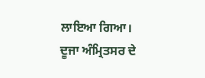ਲਾਇਆ ਗਿਆ।
ਦੂਜਾ ਅੰਮ੍ਰਿਤਸਰ ਦੇ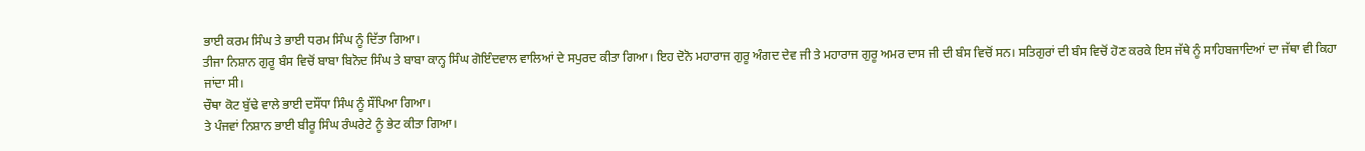ਭਾਈ ਕਰਮ ਸਿੰਘ ਤੇ ਭਾਈ ਧਰਮ ਸਿੰਘ ਨੂੰ ਦਿੱਤਾ ਗਿਆ।
ਤੀਜਾ ਨਿਸ਼ਾਨ ਗੁਰੂ ਬੰਸ ਵਿਚੋਂ ਬਾਬਾ ਬਿਨੋਦ ਸਿੰਘ ਤੇ ਬਾਬਾ ਕਾਨ੍ਹ ਸਿੰਘ ਗੋਇੰਦਵਾਲ ਵਾਲਿਆਂ ਦੇ ਸਪੁਰਦ ਕੀਤਾ ਗਿਆ। ਇਹ ਦੋਨੋ ਮਹਾਰਾਜ ਗੁਰੂ ਅੰਗਦ ਦੇਵ ਜੀ ਤੇ ਮਹਾਰਾਜ ਗੁਰੂ ਅਮਰ ਦਾਸ ਜੀ ਦੀ ਬੰਸ ਵਿਚੋਂ ਸਨ। ਸਤਿਗੁਰਾਂ ਦੀ ਬੰਸ ਵਿਚੋਂ ਹੋਣ ਕਰਕੇ ਇਸ ਜੱਥੇ ਨੂੰ ਸਾਹਿਬਜਾਦਿਆਂ ਦਾ ਜੱਥਾ ਵੀ ਕਿਹਾ ਜਾਂਦਾ ਸੀ।
ਚੌਥਾ ਕੋਟ ਬੁੱਢੇ ਵਾਲੇ ਭਾਈ ਦਸੌਂਧਾ ਸਿੰਘ ਨੂੰ ਸੌਂਪਿਆ ਗਿਆ।
ਤੇ ਪੰਜਵਾਂ ਨਿਸ਼ਾਨ ਭਾਈ ਬੀਰੂ ਸਿੰਘ ਰੰਘਰੇਟੇ ਨੂੰ ਭੇਟ ਕੀਤਾ ਗਿਆ।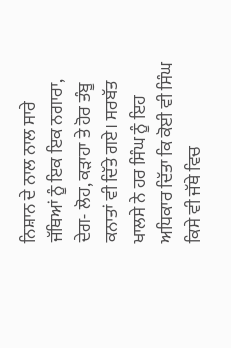ਨਿਸ਼ਾਨ ਦੇ ਨਾਲ ਨਾਲ ਸਾਰੇ ਜੱਥਿਆਂ ਨੂੰ ਇਕ ਇਕ ਨਗਾਰਾ, ਦੇਗ- ਲੋਹ, ਕੜਾਹਾ ਤੇ ਹੋਰ ਤੰਬੂ ਕਨਾਤਾਂ ਵੀ ਦਿੱਤੇ ਗਏ। ਸਰਬੱਤ ਖਾਲਸੇ ਨੇ ਹਰ ਸਿੰਘ ਨੂੰ ਇਹ ਅਧਿਕਾਰ ਦਿੱਤਾ ਕਿ ਕੋਈ ਵੀ ਸਿੰਘ ਕਿਸੇ ਵੀ ਜੱਥੇ ਵਿਚ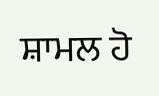ਸ਼ਾਮਲ ਹੋ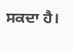ਸਕਦਾ ਹੈ।